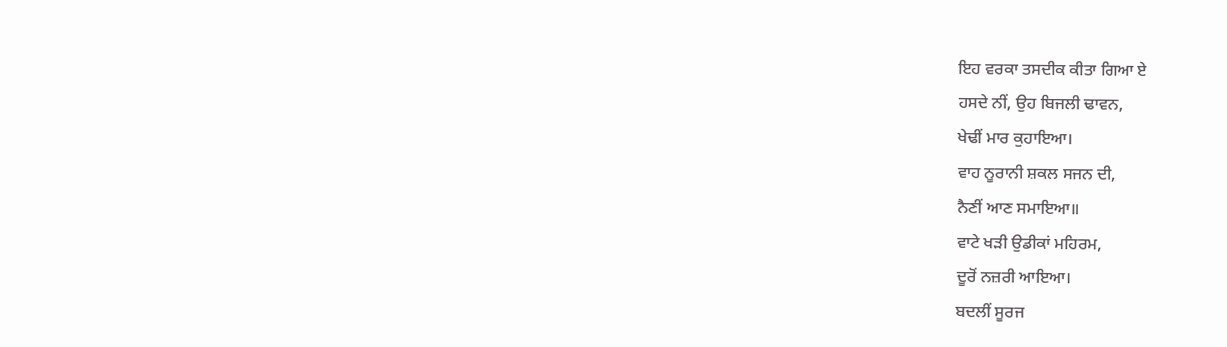ਇਹ ਵਰਕਾ ਤਸਦੀਕ ਕੀਤਾ ਗਿਆ ਏ
ਹਸਦੇ ਨੀਂ, ਉਹ ਬਿਜਲੀ ਢਾਵਨ,
ਖੇਢੀਂ ਮਾਰ ਕੁਹਾਇਆ।
ਵਾਹ ਨੂਰਾਨੀ ਸ਼ਕਲ ਸਜਨ ਦੀ,
ਨੈਣੀਂ ਆਣ ਸਮਾਇਆ॥
ਵਾਟੇ ਖੜੀ ਉਡੀਕਾਂ ਮਹਿਰਮ,
ਦੂਰੋਂ ਨਜ਼ਰੀ ਆਇਆ।
ਬਦਲੀਂ ਸੂਰਜ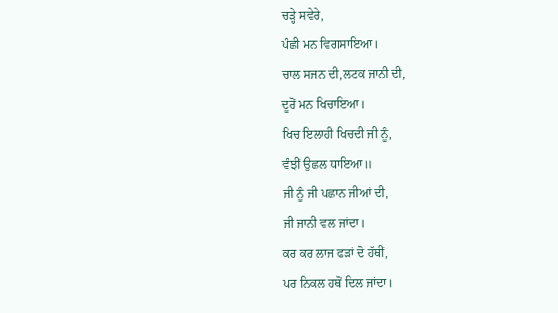ਚੜ੍ਹੇ ਸਵੇਰੇ,
ਪੰਛੀ ਮਨ ਵਿਗਸਾਇਆ।
ਚਾਲ ਸਜਨ ਦੀ,ਲਟਕ ਜਾਨੀ ਦੀ,
ਦੂਰੋਂ ਮਨ ਖਿਚਾਇਆ।
ਖਿਚ ਇਲਾਹੀ ਖਿਚਦੀ ਜੀ ਨੂੰ,
ਵੰਝੀਂ ਉਛਲ ਧਾਇਆ॥
ਜੀ ਨੂੰ ਜੀ ਪਛਾਨ ਜੀਆਂ ਦੀ,
ਜੀ ਜਾਨੀ ਵਲ ਜਾਂਦਾ।
ਕਰ ਕਰ ਲਾਜ ਫੜਾਂ ਦੋ ਹੱਥੀਂ,
ਪਰ ਨਿਕਲ ਹਥੋਂ ਦਿਲ ਜਾਂਦਾ।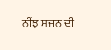ਨੀਂਝ ਸਜਨ ਦੀ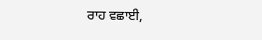ਰਾਹ ਵਛਾਈ,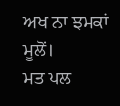ਅਖ ਨਾ ਝਮਕਾਂ ਮੂਲੋਂ।
ਮਤ ਪਲ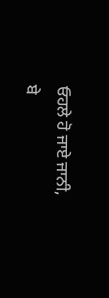ਓਹਲੇ ਹੋ ਜਾਏ ਜਾਨੀ,
ਬੇ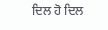ਦਿਲ ਹੋ ਦਿਲ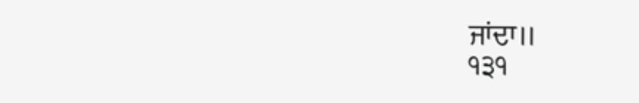ਜਾਂਦਾ॥
੧੩੧